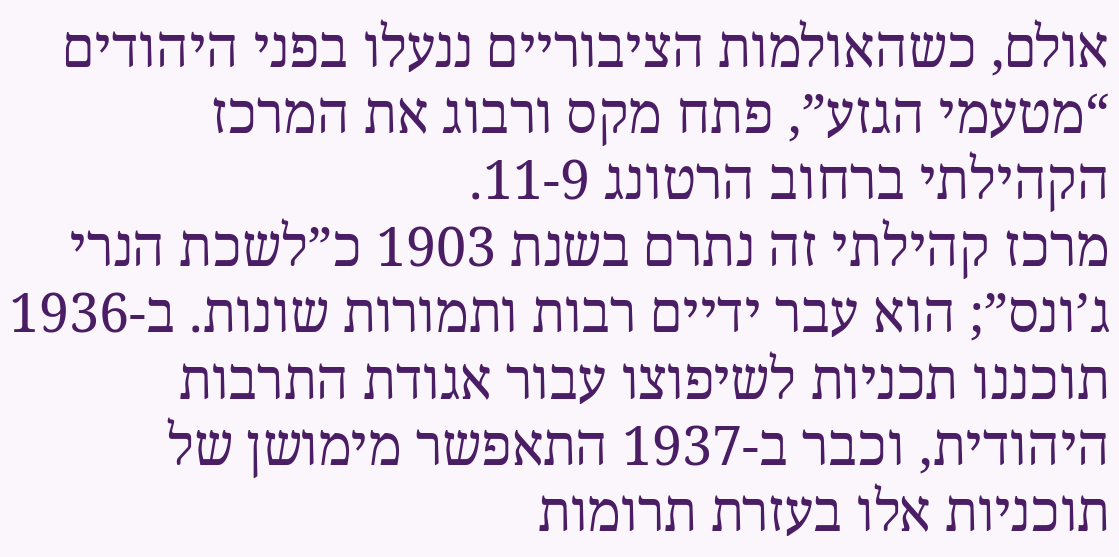אולם, כשהאולמות הציבוריים ננעלו בפני היהודים “מטעמי הגזע”, פתח מקס ורבוג את המרכז הקהילתי ברחוב הרטונג 11-9.
מרכז קהילתי זה נתרם בשנת 1903 כ”לשכת הנרי ג’ונס”; הוא עבר ידיים רבות ותמורות שונות. ב-1936 תוכננו תכניות לשיפוצו עבור אגודת התרבות היהודית, וכבר ב-1937 התאפשר מימושן של תוכניות אלו בעזרת תרומות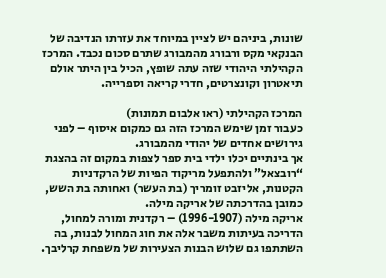שונות, ביניהם יש לציין במיוחד את עזרתו הנדיבה של הבנקאי מקס ורבורג מהמבורג שתרם סכום נכבד. המרכז הקהילתי היהודי שזה עתה שופץ, הכיל בין היתר אולם תיאטרון וקונצרטים, חדרי קריאה וספרייה.

המרכז הקהילתי (ראו אלבום תמונות)
כעבור זמן שימש המרכז הזה גם כמקום איסוף – לפני גירושים אחדים של יהודי מהמבורג.
אך בינתיים יכלו ילדי בית ספר לצפות במקום זה בהצגת “רובצאל” ולהתפעל מריקוד הפיות של הרקדניות הקטנות, אליזבט זומריך (בת העשר) ואחותה בת השש, כמובן בהדרכתה של אריקה מילה.
אריקה מילה (1996-1907) – רקדנית ומורה למחול, הדריכה בעיתות משבר אלה את חוג המחול לבנות, בה השתתפו גם שלוש הבנות הצעירות של משפחת קרליבך.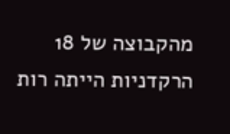מהקבוצה של 18 הרקדניות הייתה רות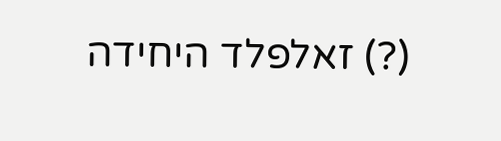(?) זאלפלד היחידה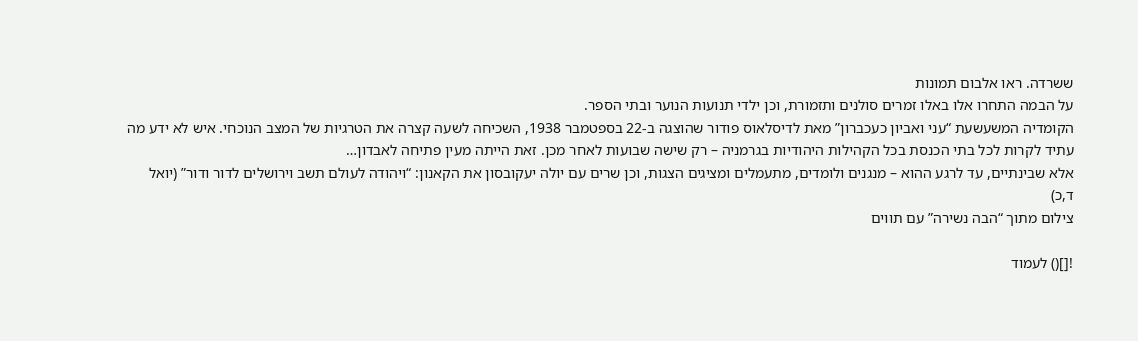ששרדה. ראו אלבום תמונות
על הבמה התחרו אלו באלו זמרים סולנים ותזמורת, וכן ילדי תנועות הנוער ובתי הספר.
הקומדיה המשעשעת “עני ואביון כעכברון” מאת לדיסלאוס פודור שהוצגה ב-22 בספטמבר 1938, השכיחה לשעה קצרה את הטרגיות של המצב הנוכחי. איש לא ידע מה עתיד לקרות לכל בתי הכנסת בכל הקהילות היהודיות בגרמניה – רק שישה שבועות לאחר מכן. זאת הייתה מעין פתיחה לאבדון…
אלא שבינתיים, עד לרגע ההוא – מנגנים ולומדים, מתעמלים ומציגים הצגות, וכן שרים עם יולה יעקובסון את הקאנון: “ויהודה לעולם תשב וירושלים לדור ודור” (יואל ד,כ)
צילום מתוך “הבה נשירה” עם תווים

![]() לעמוד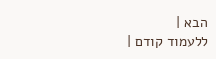הבא |
ללעמוד קודם |